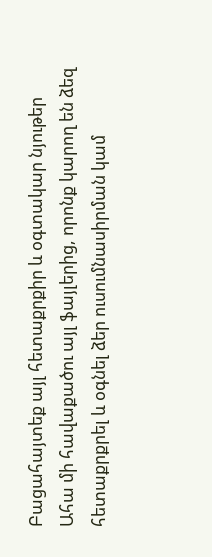Բացահայտեք այլ հետաքրքիր և օգտակար նյութեր
Ահա մի հավաքածու այլ ֆայլերից, որոնք կարող են ձեզ հետաքրքրել և օգնել ձեր ուսումնասիրման կամ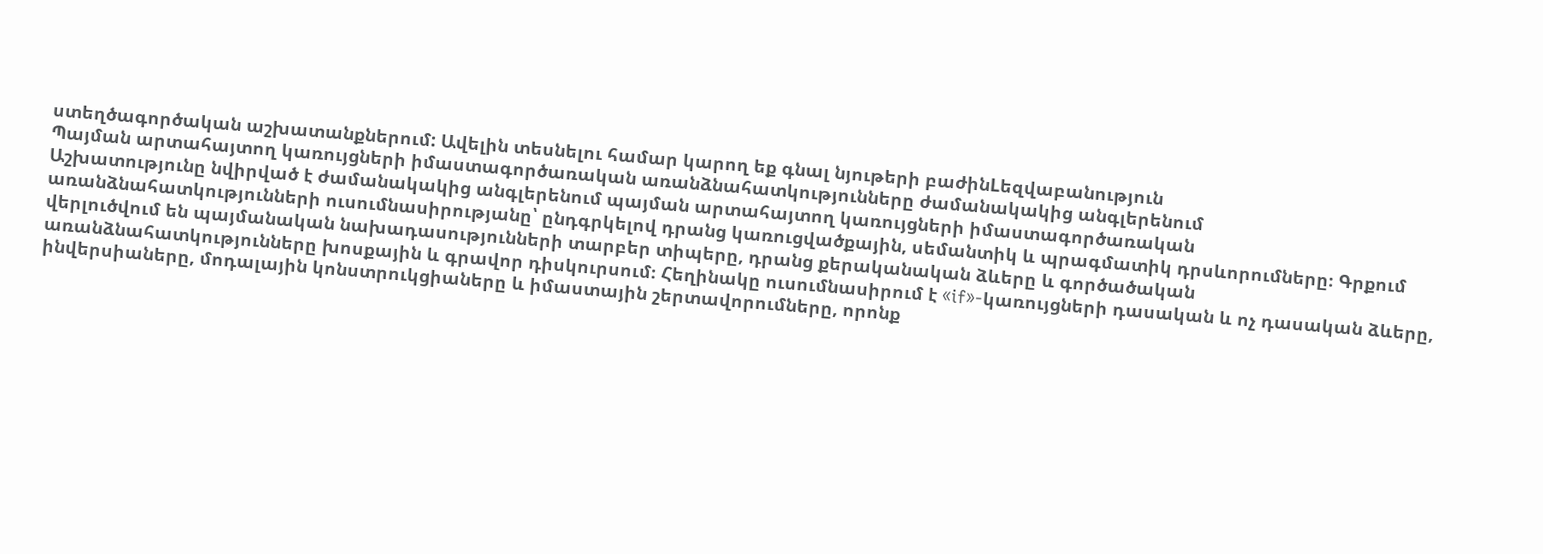ստեղծագործական աշխատանքներում: Ավելին տեսնելու համար կարող եք գնալ նյութերի բաժինLեզվաբանություն
Պայման արտահայտող կառույցների իմաստագործառական առանձնահատկությունները ժամանակակից անգլերենում
Աշխատությունը նվիրված է ժամանակակից անգլերենում պայման արտահայտող կառույցների իմաստագործառական առանձնահատկությունների ուսումնասիրությանը՝ ընդգրկելով դրանց կառուցվածքային, սեմանտիկ և պրագմատիկ դրսևորումները։ Գրքում վերլուծվում են պայմանական նախադասությունների տարբեր տիպերը, դրանց քերականական ձևերը և գործածական առանձնահատկությունները խոսքային և գրավոր դիսկուրսում։ Հեղինակը ուսումնասիրում է «if»-կառույցների դասական և ոչ դասական ձևերը, ինվերսիաները, մոդալային կոնստրուկցիաները և իմաստային շերտավորումները, որոնք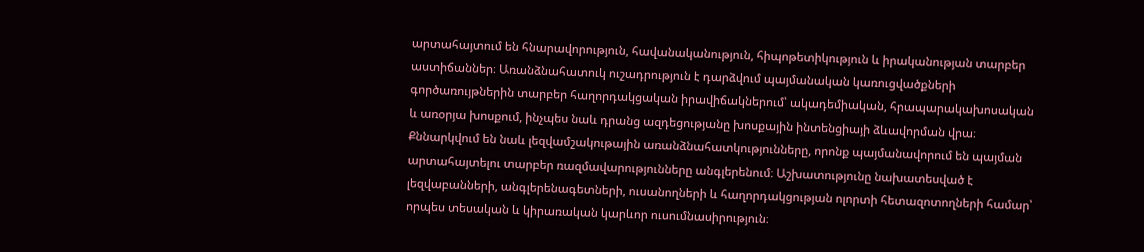արտահայտում են հնարավորություն, հավանականություն, հիպոթետիկություն և իրականության տարբեր աստիճաններ։ Առանձնահատուկ ուշադրություն է դարձվում պայմանական կառուցվածքների գործառույթներին տարբեր հաղորդակցական իրավիճակներում՝ ակադեմիական, հրապարակախոսական և առօրյա խոսքում, ինչպես նաև դրանց ազդեցությանը խոսքային ինտենցիայի ձևավորման վրա։ Քննարկվում են նաև լեզվամշակութային առանձնահատկությունները, որոնք պայմանավորում են պայման արտահայտելու տարբեր ռազմավարությունները անգլերենում։ Աշխատությունը նախատեսված է լեզվաբանների, անգլերենագետների, ուսանողների և հաղորդակցության ոլորտի հետազոտողների համար՝ որպես տեսական և կիրառական կարևոր ուսումնասիրություն։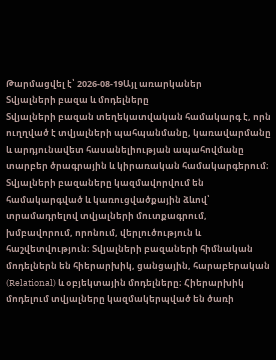Թարմացվել է՝ 2026-08-19Այլ առարկաներ
Տվյալների բազա և մոդելները
Տվյալների բազան տեղեկատվական համակարգ է, որն ուղղված է տվյալների պահպանմանը, կառավարմանը և արդյունավետ հասանելիության ապահովմանը տարբեր ծրագրային և կիրառական համակարգերում։ Տվյալների բազաները կազմավորվում են համակարգված և կառուցվածքային ձևով՝ տրամադրելով տվյալների մուտքագրում, խմբավորում, որոնում, վերլուծություն և հաշվետվություն։ Տվյալների բազաների հիմնական մոդելներն են հիերարխիկ, ցանցային, հարաբերական (Relational) և օբյեկտային մոդելները։ Հիերարխիկ մոդելում տվյալները կազմակերպված են ծառի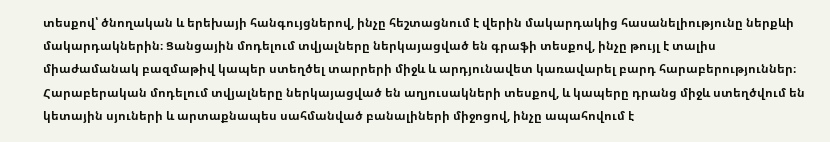տեսքով՝ ծնողական և երեխայի հանգույցներով, ինչը հեշտացնում է վերին մակարդակից հասանելիությունը ներքևի մակարդակներին։ Ցանցային մոդելում տվյալները ներկայացված են գրաֆի տեսքով, ինչը թույլ է տալիս միաժամանակ բազմաթիվ կապեր ստեղծել տարրերի միջև և արդյունավետ կառավարել բարդ հարաբերություններ։ Հարաբերական մոդելում տվյալները ներկայացված են աղյուսակների տեսքով, և կապերը դրանց միջև ստեղծվում են կետային սյուների և արտաքնապես սահմանված բանալիների միջոցով, ինչը ապահովում է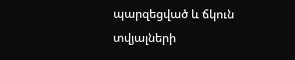պարզեցված և ճկուն տվյալների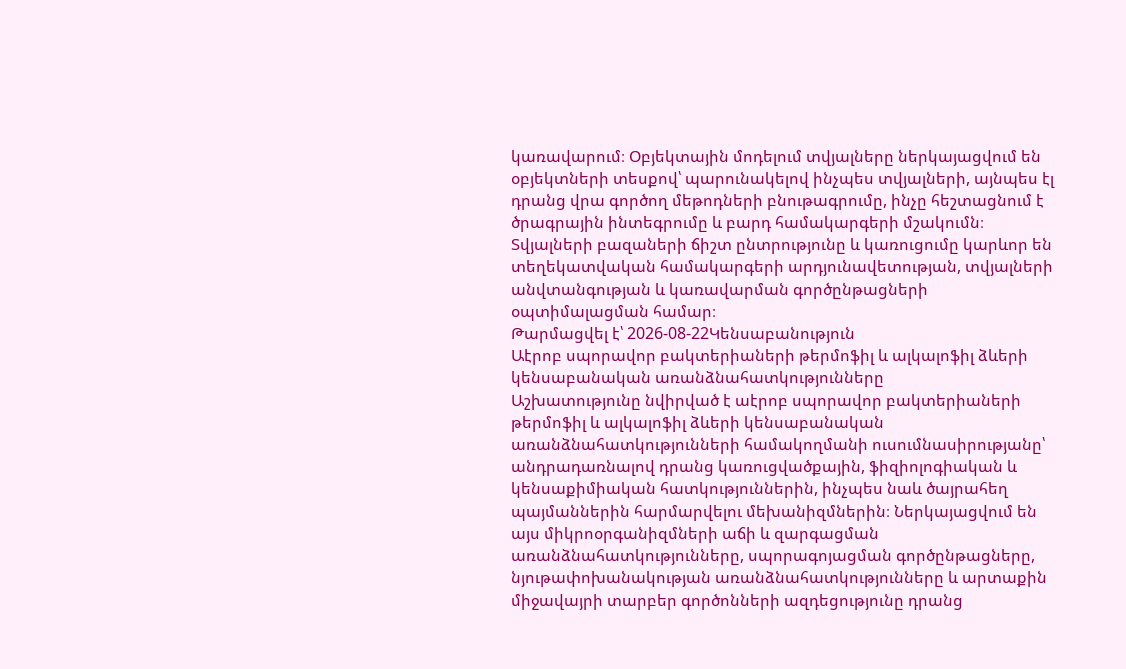կառավարում։ Օբյեկտային մոդելում տվյալները ներկայացվում են օբյեկտների տեսքով՝ պարունակելով ինչպես տվյալների, այնպես էլ դրանց վրա գործող մեթոդների բնութագրումը, ինչը հեշտացնում է ծրագրային ինտեգրումը և բարդ համակարգերի մշակումն։ Տվյալների բազաների ճիշտ ընտրությունը և կառուցումը կարևոր են տեղեկատվական համակարգերի արդյունավետության, տվյալների անվտանգության և կառավարման գործընթացների օպտիմալացման համար։
Թարմացվել է՝ 2026-08-22Կենսաբանություն
Աէրոբ սպորավոր բակտերիաների թերմոֆիլ և ալկալոֆիլ ձևերի կենսաբանական առանձնահատկությունները
Աշխատությունը նվիրված է աէրոբ սպորավոր բակտերիաների թերմոֆիլ և ալկալոֆիլ ձևերի կենսաբանական առանձնահատկությունների համակողմանի ուսումնասիրությանը՝ անդրադառնալով դրանց կառուցվածքային, ֆիզիոլոգիական և կենսաքիմիական հատկություններին, ինչպես նաև ծայրահեղ պայմաններին հարմարվելու մեխանիզմներին։ Ներկայացվում են այս միկրոօրգանիզմների աճի և զարգացման առանձնահատկությունները, սպորագոյացման գործընթացները, նյութափոխանակության առանձնահատկությունները և արտաքին միջավայրի տարբեր գործոնների ազդեցությունը դրանց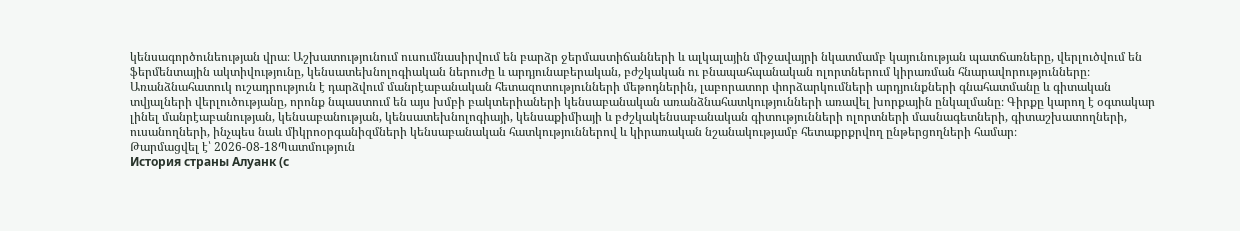կենսագործունեության վրա։ Աշխատությունում ուսումնասիրվում են բարձր ջերմաստիճանների և ալկալային միջավայրի նկատմամբ կայունության պատճառները, վերլուծվում են ֆերմենտային ակտիվությունը, կենսատեխնոլոգիական ներուժը և արդյունաբերական, բժշկական ու բնապահպանական ոլորտներում կիրառման հնարավորությունները։ Առանձնահատուկ ուշադրություն է դարձվում մանրէաբանական հետազոտությունների մեթոդներին, լաբորատոր փորձարկումների արդյունքների գնահատմանը և գիտական տվյալների վերլուծությանը, որոնք նպաստում են այս խմբի բակտերիաների կենսաբանական առանձնահատկությունների առավել խորքային ընկալմանը։ Գիրքը կարող է օգտակար լինել մանրէաբանության, կենսաբանության, կենսատեխնոլոգիայի, կենսաքիմիայի և բժշկակենսաբանական գիտությունների ոլորտների մասնագետների, գիտաշխատողների, ուսանողների, ինչպես նաև միկրոօրգանիզմների կենսաբանական հատկություններով և կիրառական նշանակությամբ հետաքրքրվող ընթերցողների համար։
Թարմացվել է՝ 2026-08-18Պատմություն
История страны Алуанк (с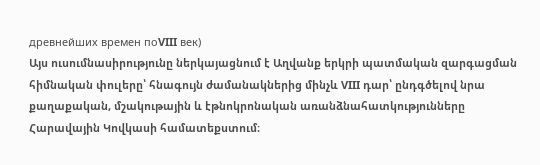древнейших времен поVIII век)
Այս ուսումնասիրությունը ներկայացնում է Աղվանք երկրի պատմական զարգացման հիմնական փուլերը՝ հնագույն ժամանակներից մինչև VIII դար՝ ընդգծելով նրա քաղաքական, մշակութային և էթնոկրոնական առանձնահատկությունները Հարավային Կովկասի համատեքստում։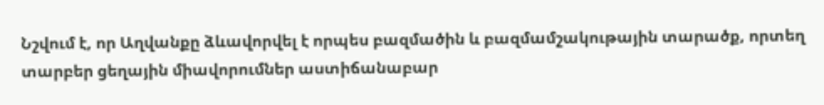Նշվում է, որ Աղվանքը ձևավորվել է որպես բազմածին և բազմամշակութային տարածք, որտեղ տարբեր ցեղային միավորումներ աստիճանաբար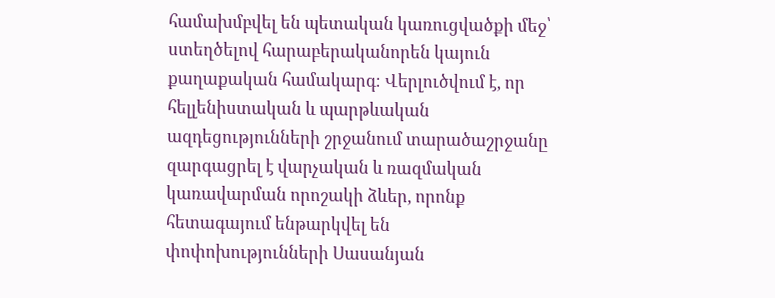համախմբվել են պետական կառուցվածքի մեջ՝ ստեղծելով հարաբերականորեն կայուն քաղաքական համակարգ։ Վերլուծվում է, որ հելլենիստական և պարթևական ազդեցությունների շրջանում տարածաշրջանը զարգացրել է վարչական և ռազմական կառավարման որոշակի ձևեր, որոնք հետագայում ենթարկվել են փոփոխությունների Սասանյան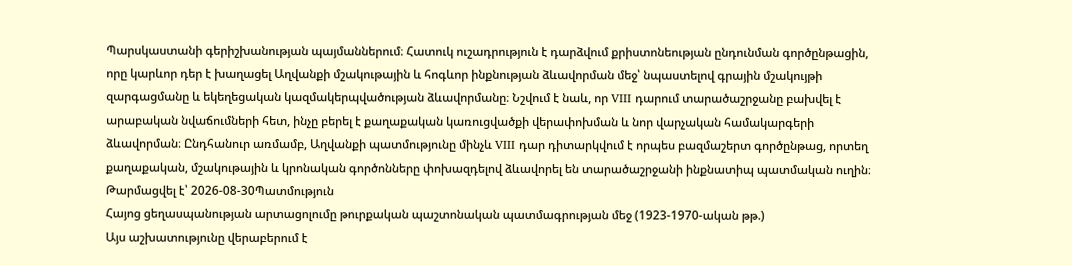Պարսկաստանի գերիշխանության պայմաններում։ Հատուկ ուշադրություն է դարձվում քրիստոնեության ընդունման գործընթացին, որը կարևոր դեր է խաղացել Աղվանքի մշակութային և հոգևոր ինքնության ձևավորման մեջ՝ նպաստելով գրային մշակույթի զարգացմանը և եկեղեցական կազմակերպվածության ձևավորմանը։ Նշվում է նաև, որ VIII դարում տարածաշրջանը բախվել է արաբական նվաճումների հետ, ինչը բերել է քաղաքական կառուցվածքի վերափոխման և նոր վարչական համակարգերի ձևավորման։ Ընդհանուր առմամբ, Աղվանքի պատմությունը մինչև VIII դար դիտարկվում է որպես բազմաշերտ գործընթաց, որտեղ քաղաքական, մշակութային և կրոնական գործոնները փոխազդելով ձևավորել են տարածաշրջանի ինքնատիպ պատմական ուղին։
Թարմացվել է՝ 2026-08-30Պատմություն
Հայոց ցեղասպանության արտացոլումը թուրքական պաշտոնական պատմագրության մեջ (1923-1970-ական թթ.)
Այս աշխատությունը վերաբերում է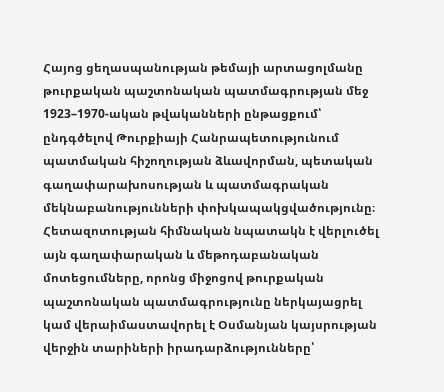Հայոց ցեղասպանության թեմայի արտացոլմանը թուրքական պաշտոնական պատմագրության մեջ 1923–1970-ական թվականների ընթացքում՝ ընդգծելով Թուրքիայի Հանրապետությունում պատմական հիշողության ձևավորման, պետական գաղափարախոսության և պատմագրական մեկնաբանությունների փոխկապակցվածությունը։ Հետազոտության հիմնական նպատակն է վերլուծել այն գաղափարական և մեթոդաբանական մոտեցումները, որոնց միջոցով թուրքական պաշտոնական պատմագրությունը ներկայացրել կամ վերաիմաստավորել է Օսմանյան կայսրության վերջին տարիների իրադարձությունները՝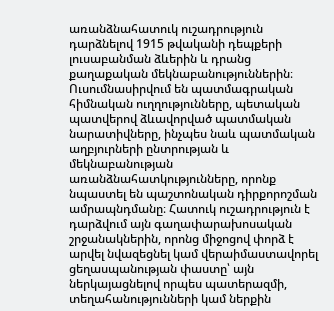առանձնահատուկ ուշադրություն դարձնելով 1915 թվականի դեպքերի լուսաբանման ձևերին և դրանց քաղաքական մեկնաբանություններին։ Ուսումնասիրվում են պատմագրական հիմնական ուղղությունները, պետական պատվերով ձևավորված պատմական նարատիվները, ինչպես նաև պատմական աղբյուրների ընտրության և մեկնաբանության առանձնահատկությունները, որոնք նպաստել են պաշտոնական դիրքորոշման ամրապնդմանը։ Հատուկ ուշադրություն է դարձվում այն գաղափարախոսական շրջանակներին, որոնց միջոցով փորձ է արվել նվազեցնել կամ վերաիմաստավորել ցեղասպանության փաստը՝ այն ներկայացնելով որպես պատերազմի, տեղահանությունների կամ ներքին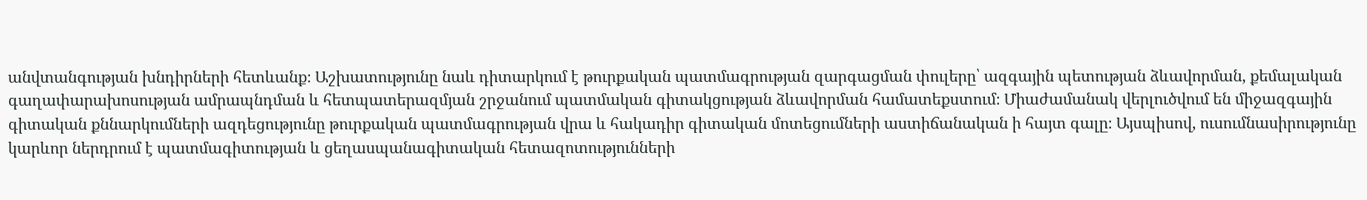անվտանգության խնդիրների հետևանք։ Աշխատությունը նաև դիտարկում է թուրքական պատմագրության զարգացման փուլերը՝ ազգային պետության ձևավորման, քեմալական գաղափարախոսության ամրապնդման և հետպատերազմյան շրջանում պատմական գիտակցության ձևավորման համատեքստում։ Միաժամանակ վերլուծվում են միջազգային գիտական քննարկումների ազդեցությունը թուրքական պատմագրության վրա և հակադիր գիտական մոտեցումների աստիճանական ի հայտ գալը։ Այսպիսով, ուսումնասիրությունը կարևոր ներդրում է պատմագիտության և ցեղասպանագիտական հետազոտությունների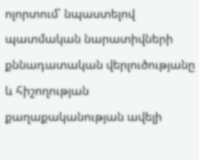ոլորտում՝ նպաստելով պատմական նարատիվների քննադատական վերլուծությանը և հիշողության քաղաքականության ավելի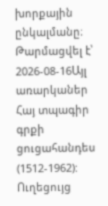խորքային ընկալմանը։
Թարմացվել է՝ 2026-08-16Այլ առարկաներ
Հայ տպագիր գրքի ցուցահանդես (1512-1962): Ուղեցույց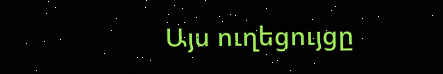Այս ուղեցույցը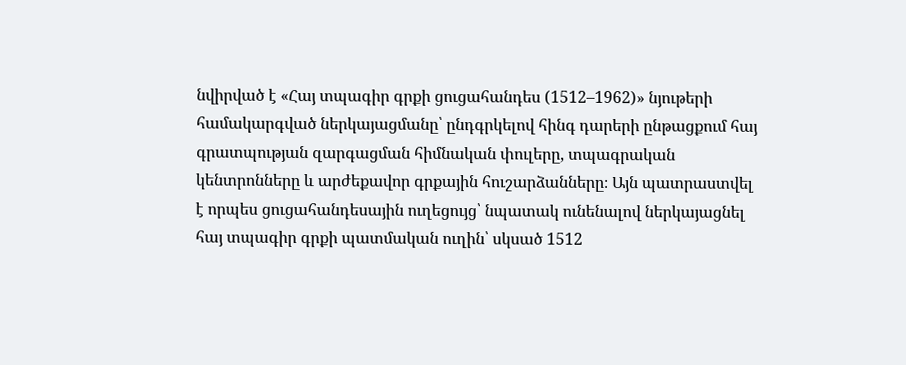նվիրված է «Հայ տպագիր գրքի ցուցահանդես (1512–1962)» նյութերի համակարգված ներկայացմանը՝ ընդգրկելով հինգ դարերի ընթացքում հայ գրատպության զարգացման հիմնական փուլերը, տպագրական կենտրոնները և արժեքավոր գրքային հուշարձանները։ Այն պատրաստվել է որպես ցուցահանդեսային ուղեցույց՝ նպատակ ունենալով ներկայացնել հայ տպագիր գրքի պատմական ուղին՝ սկսած 1512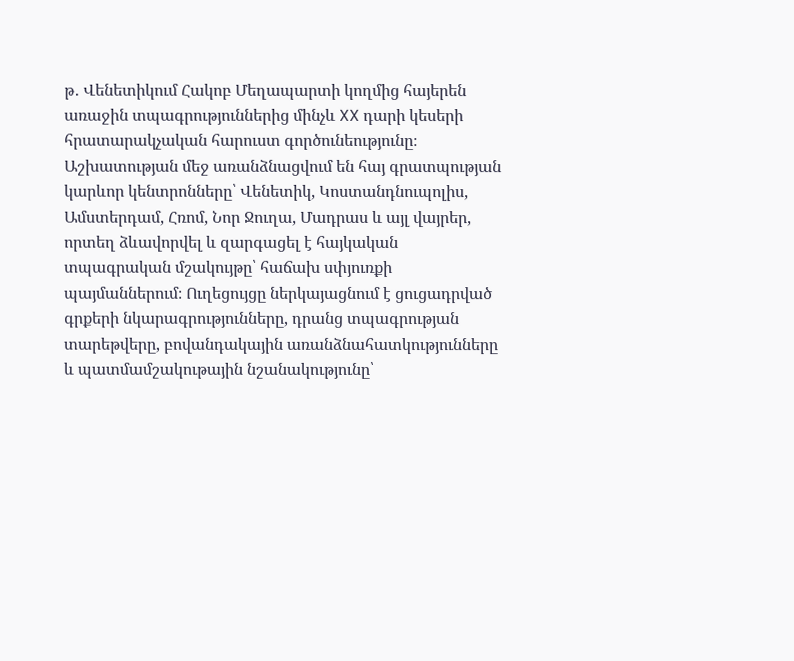թ․ Վենետիկում Հակոբ Մեղապարտի կողմից հայերեն առաջին տպագրություններից մինչև XX դարի կեսերի հրատարակչական հարուստ գործունեությունը։ Աշխատության մեջ առանձնացվում են հայ գրատպության կարևոր կենտրոնները՝ Վենետիկ, Կոստանդնուպոլիս, Ամստերդամ, Հռոմ, Նոր Ջուղա, Մադրաս և այլ վայրեր, որտեղ ձևավորվել և զարգացել է հայկական տպագրական մշակույթը՝ հաճախ սփյուռքի պայմաններում։ Ուղեցույցը ներկայացնում է ցուցադրված գրքերի նկարագրությունները, դրանց տպագրության տարեթվերը, բովանդակային առանձնահատկությունները և պատմամշակութային նշանակությունը՝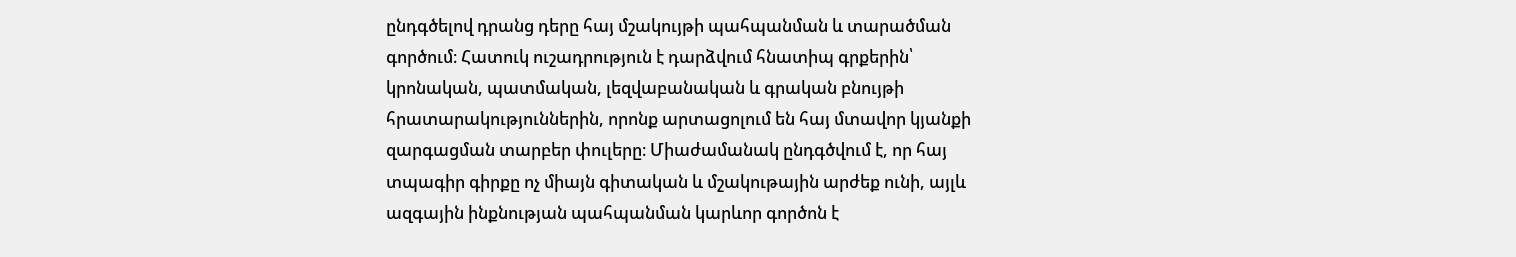ընդգծելով դրանց դերը հայ մշակույթի պահպանման և տարածման գործում։ Հատուկ ուշադրություն է դարձվում հնատիպ գրքերին՝ կրոնական, պատմական, լեզվաբանական և գրական բնույթի հրատարակություններին, որոնք արտացոլում են հայ մտավոր կյանքի զարգացման տարբեր փուլերը։ Միաժամանակ ընդգծվում է, որ հայ տպագիր գիրքը ոչ միայն գիտական և մշակութային արժեք ունի, այլև ազգային ինքնության պահպանման կարևոր գործոն է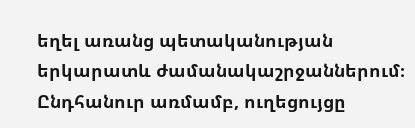եղել առանց պետականության երկարատև ժամանակաշրջաններում։ Ընդհանուր առմամբ, ուղեցույցը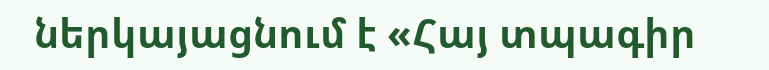ներկայացնում է «Հայ տպագիր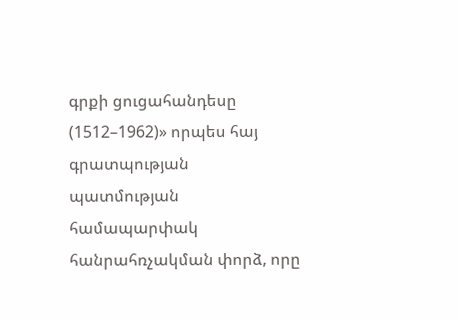գրքի ցուցահանդեսը (1512–1962)» որպես հայ գրատպության պատմության համապարփակ հանրահռչակման փորձ, որը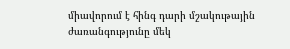միավորում է հինգ դարի մշակութային ժառանգությունը մեկ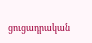ցուցադրական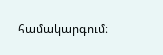համակարգում։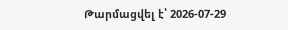Թարմացվել է՝ 2026-07-29